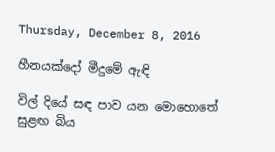Thursday, December 8, 2016

හීනයක්දෝ මීදුමේ ඇඳි

විල් දියේ සඳ පාව යන මොහොතේ
සුළඟ බිය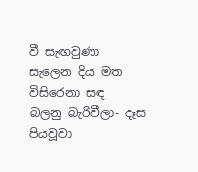වී සැඟවුණා
සැලෙන දිය මත විසිරෙනා සඳ
බලනු බැරිවීලා- දෑස පියවූවා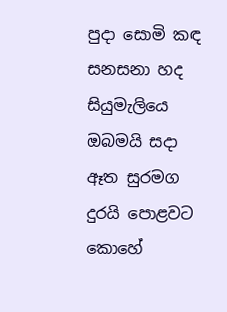පුදා සොමි කඳ සනසනා හද
සියුමැලියෙ ඔබමයි සදා
ඈත සුරමග දුරයි පොළවට
කොහේ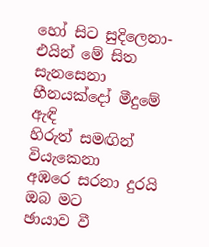හෝ සිට සුදිලෙනා-එයින් මේ සිත සැනසෙනා
හීනයක්දෝ මීදුමේ ඇඳි
හිරුත් සමඟින් වියැකෙනා
අඹරෙ සරනා දුරයි ඔබ මට
ඡායාව වී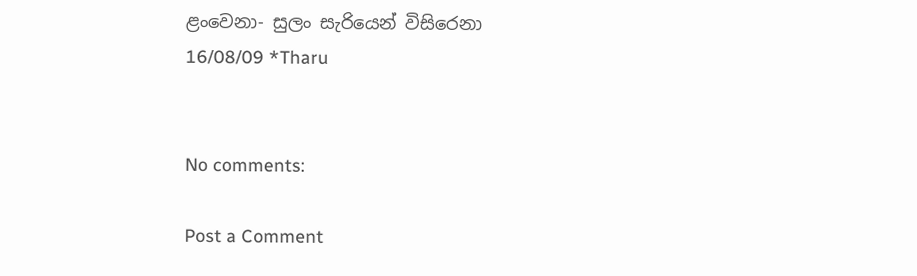ළංවෙනා- සුලං සැරියෙන් විසිරෙනා
16/08/09 *Tharu


No comments:

Post a Comment